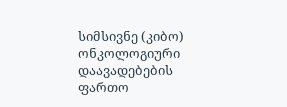სიმსივნე (კიბო) ონკოლოგიური დაავადებების ფართო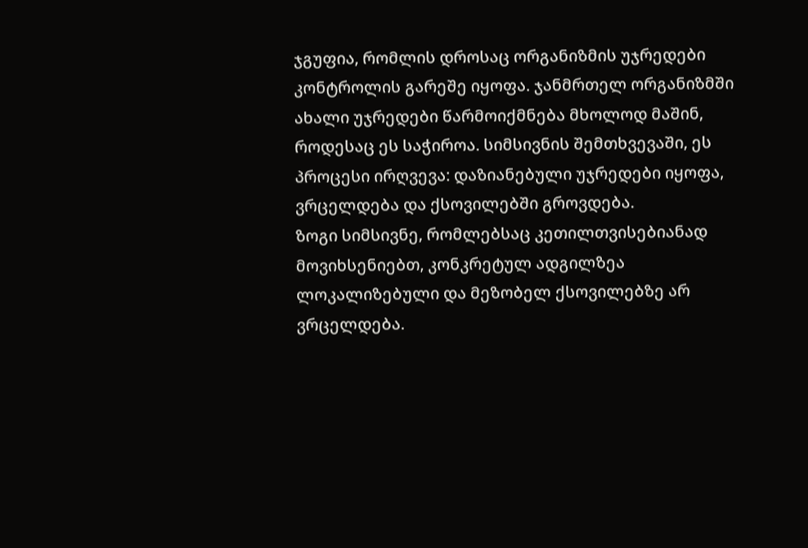ჯგუფია, რომლის დროსაც ორგანიზმის უჯრედები კონტროლის გარეშე იყოფა. ჯანმრთელ ორგანიზმში ახალი უჯრედები წარმოიქმნება მხოლოდ მაშინ, როდესაც ეს საჭიროა. სიმსივნის შემთხვევაში, ეს პროცესი ირღვევა: დაზიანებული უჯრედები იყოფა, ვრცელდება და ქსოვილებში გროვდება.
ზოგი სიმსივნე, რომლებსაც კეთილთვისებიანად მოვიხსენიებთ, კონკრეტულ ადგილზეა ლოკალიზებული და მეზობელ ქსოვილებზე არ ვრცელდება.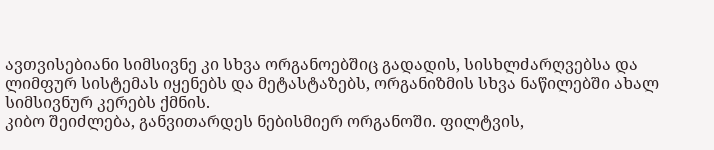ავთვისებიანი სიმსივნე კი სხვა ორგანოებშიც გადადის, სისხლძარღვებსა და ლიმფურ სისტემას იყენებს და მეტასტაზებს, ორგანიზმის სხვა ნაწილებში ახალ სიმსივნურ კერებს ქმნის.
კიბო შეიძლება, განვითარდეს ნებისმიერ ორგანოში. ფილტვის,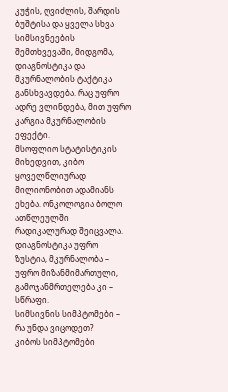კუჭის, ღვიძლის, შარდის ბუშტისა და ყველა სხვა სიმსივნეების შემთხვევაში, მიდგომა, დიაგნოსტიკა და მკურნალობის ტაქტიკა განსხვავდება. რაც უფრო ადრე ვლინდება, მით უფრო კარგია მკურნალობის ეფექტი.
მსოფლიო სტატისტიკის მიხედვით, კიბო ყოველწლიურად მილიონობით ადამიანს ეხება. ონკოლოგია ბოლო ათწლეულში რადიკალურად შეიცვალა. დიაგნოსტიკა უფრო ზუსტია, მკურნალობა – უფრო მიზანმიმართული, გამოჯანმრთელება კი – სწრაფი.
სიმსივნის სიმპტომები – რა უნდა ვიცოდეთ?
კიბოს სიმპტომები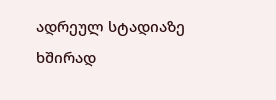ადრეულ სტადიაზე ხშირად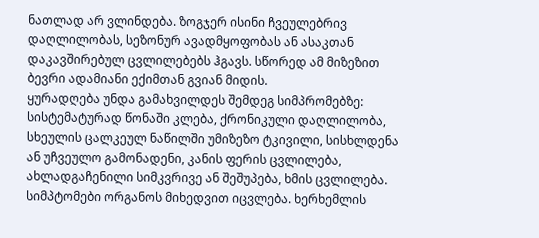ნათლად არ ვლინდება. ზოგჯერ ისინი ჩვეულებრივ დაღლილობას, სეზონურ ავადმყოფობას ან ასაკთან დაკავშირებულ ცვლილებებს ჰგავს. სწორედ ამ მიზეზით ბევრი ადამიანი ექიმთან გვიან მიდის.
ყურადღება უნდა გამახვილდეს შემდეგ სიმპრომებზე: სისტემატურად წონაში კლება, ქრონიკული დაღლილობა, სხეულის ცალკეულ ნაწილში უმიზეზო ტკივილი, სისხლდენა ან უჩვეულო გამონადენი, კანის ფერის ცვლილება, ახლადგაჩენილი სიმკვრივე ან შეშუპება, ხმის ცვლილება.
სიმპტომები ორგანოს მიხედვით იცვლება. ხერხემლის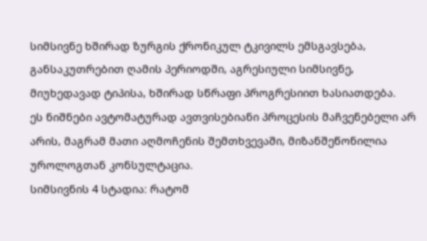სიმსივნე ხშირად ზურგის ქრონიკულ ტკივილს ემსგავსება, განსაკუთრებით ღამის პერიოდში, აგრესიული სიმსივნე, მიუხედავად ტიპისა, ხშირად სწრაფი პროგრესიით ხასიათდება.
ეს ნიშნები ავტომატურად ავთვისებიანი პროცესის მაჩვენებელი არ არის, მაგრამ მათი აღმოჩენის შემთხვევაში, მიზანშეწონილია უროლოგთან კონსულტაცია.
სიმსივნის 4 სტადია: რატომ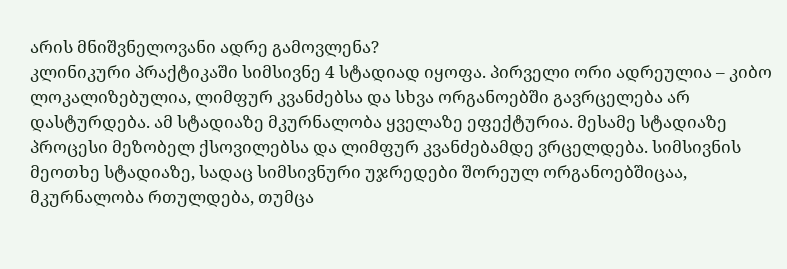არის მნიშვნელოვანი ადრე გამოვლენა?
კლინიკური პრაქტიკაში სიმსივნე 4 სტადიად იყოფა. პირველი ორი ადრეულია – კიბო ლოკალიზებულია, ლიმფურ კვანძებსა და სხვა ორგანოებში გავრცელება არ დასტურდება. ამ სტადიაზე მკურნალობა ყველაზე ეფექტურია. მესამე სტადიაზე პროცესი მეზობელ ქსოვილებსა და ლიმფურ კვანძებამდე ვრცელდება. სიმსივნის მეოთხე სტადიაზე, სადაც სიმსივნური უჯრედები შორეულ ორგანოებშიცაა, მკურნალობა რთულდება, თუმცა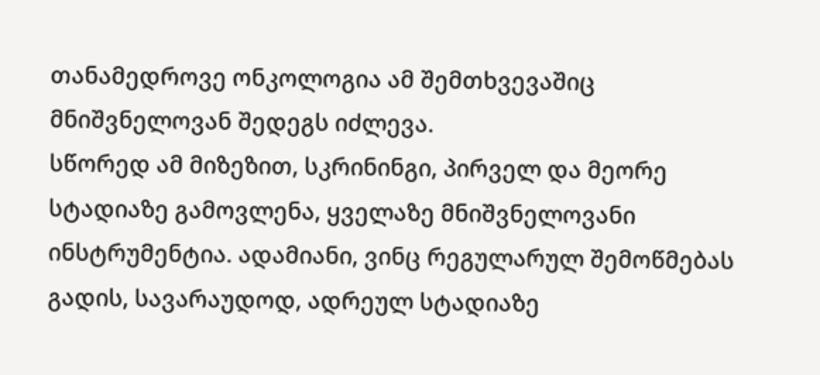თანამედროვე ონკოლოგია ამ შემთხვევაშიც მნიშვნელოვან შედეგს იძლევა.
სწორედ ამ მიზეზით, სკრინინგი, პირველ და მეორე სტადიაზე გამოვლენა, ყველაზე მნიშვნელოვანი ინსტრუმენტია. ადამიანი, ვინც რეგულარულ შემოწმებას გადის, სავარაუდოდ, ადრეულ სტადიაზე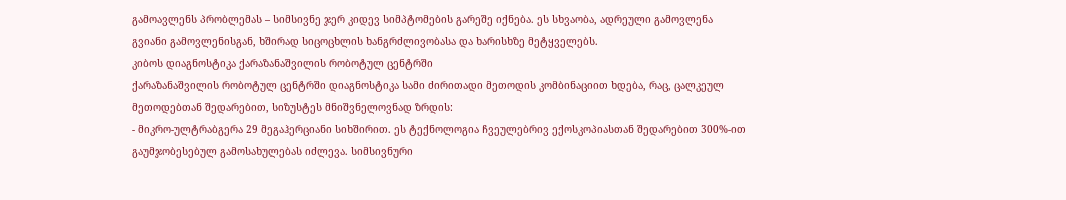გამოავლენს პრობლემას – სიმსივნე ჯერ კიდევ სიმპტომების გარეშე იქნება. ეს სხვაობა, ადრეული გამოვლენა გვიანი გამოვლენისგან, ხშირად სიცოცხლის ხანგრძლივობასა და ხარისხზე მეტყველებს.
კიბოს დიაგნოსტიკა ქარაზანაშვილის რობოტულ ცენტრში
ქარაზანაშვილის რობოტულ ცენტრში დიაგნოსტიკა სამი ძირითადი მეთოდის კომბინაციით ხდება, რაც, ცალკეულ მეთოდებთან შედარებით, სიზუსტეს მნიშვნელოვნად ზრდის:
- მიკრო-ულტრაბგერა 29 მეგაჰერციანი სიხშირით. ეს ტექნოლოგია ჩვეულებრივ ექოსკოპიასთან შედარებით 300%-ით გაუმჯობესებულ გამოსახულებას იძლევა. სიმსივნური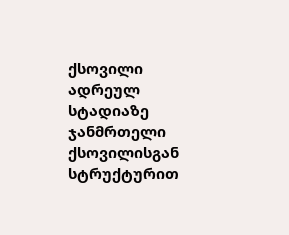ქსოვილი ადრეულ სტადიაზე ჯანმრთელი ქსოვილისგან სტრუქტურით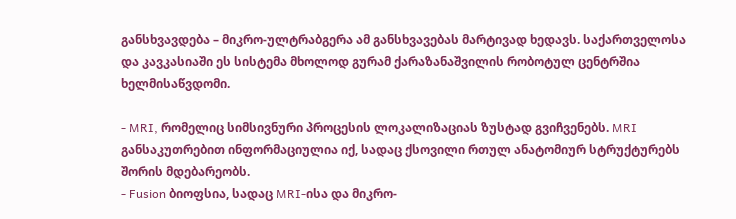განსხვავდება – მიკრო-ულტრაბგერა ამ განსხვავებას მარტივად ხედავს. საქართველოსა და კავკასიაში ეს სისტემა მხოლოდ გურამ ქარაზანაშვილის რობოტულ ცენტრშია ხელმისაწვდომი.

- MRI, რომელიც სიმსივნური პროცესის ლოკალიზაციას ზუსტად გვიჩვენებს. MRI განსაკუთრებით ინფორმაციულია იქ, სადაც ქსოვილი რთულ ანატომიურ სტრუქტურებს შორის მდებარეობს.
- Fusion ბიოფსია, სადაც MRI-ისა და მიკრო-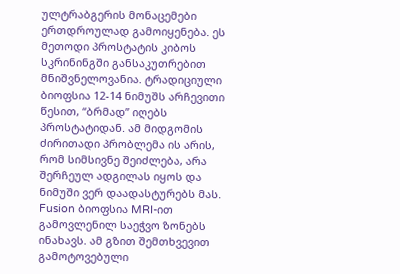ულტრაბგერის მონაცემები ერთდროულად გამოიყენება. ეს მეთოდი პროსტატის კიბოს სკრინინგში განსაკუთრებით მნიშვნელოვანია. ტრადიციული ბიოფსია 12-14 ნიმუშს არჩევითი წესით, “ბრმად” იღებს პროსტატიდან. ამ მიდგომის ძირითადი პრობლემა ის არის, რომ სიმსივნე შეიძლება, არა შერჩეულ ადგილას იყოს და ნიმუში ვერ დაადასტურებს მას. Fusion ბიოფსია MRI-ით გამოვლენილ საეჭვო ზონებს ინახავს. ამ გზით შემთხვევით გამოტოვებული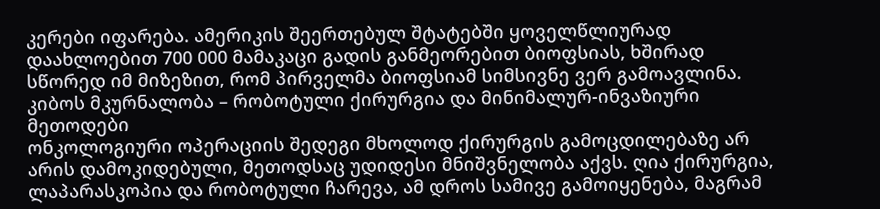კერები იფარება. ამერიკის შეერთებულ შტატებში ყოველწლიურად დაახლოებით 700 000 მამაკაცი გადის განმეორებით ბიოფსიას, ხშირად სწორედ იმ მიზეზით, რომ პირველმა ბიოფსიამ სიმსივნე ვერ გამოავლინა.
კიბოს მკურნალობა – რობოტული ქირურგია და მინიმალურ-ინვაზიური მეთოდები
ონკოლოგიური ოპერაციის შედეგი მხოლოდ ქირურგის გამოცდილებაზე არ არის დამოკიდებული, მეთოდსაც უდიდესი მნიშვნელობა აქვს. ღია ქირურგია, ლაპარასკოპია და რობოტული ჩარევა, ამ დროს სამივე გამოიყენება, მაგრამ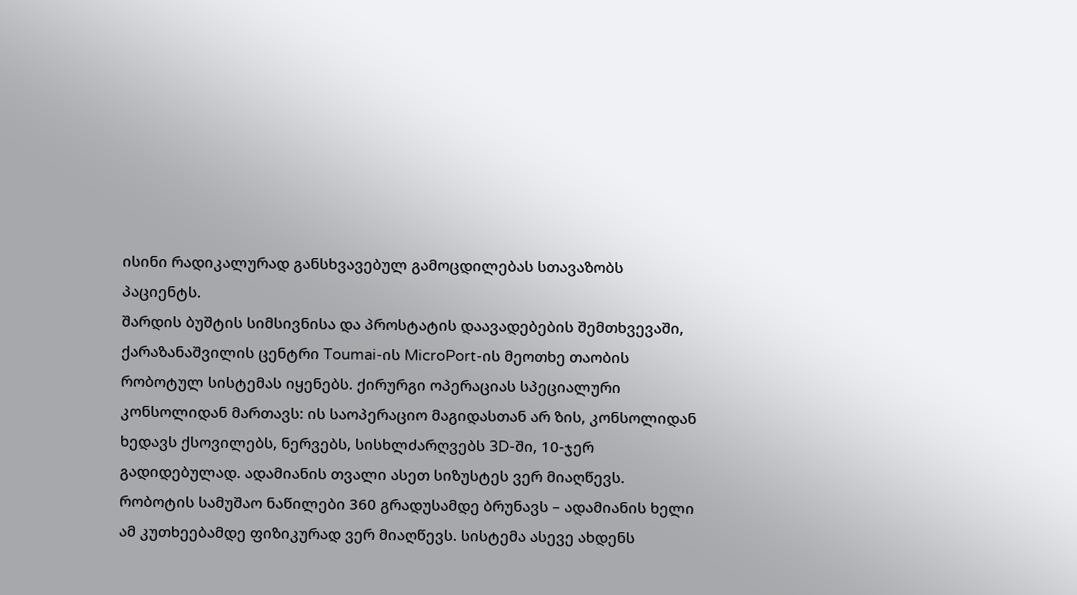ისინი რადიკალურად განსხვავებულ გამოცდილებას სთავაზობს პაციენტს.
შარდის ბუშტის სიმსივნისა და პროსტატის დაავადებების შემთხვევაში, ქარაზანაშვილის ცენტრი Toumai-ის MicroPort-ის მეოთხე თაობის რობოტულ სისტემას იყენებს. ქირურგი ოპერაციას სპეციალური კონსოლიდან მართავს: ის საოპერაციო მაგიდასთან არ ზის, კონსოლიდან ხედავს ქსოვილებს, ნერვებს, სისხლძარღვებს 3D-ში, 10-ჯერ გადიდებულად. ადამიანის თვალი ასეთ სიზუსტეს ვერ მიაღწევს.
რობოტის სამუშაო ნაწილები 360 გრადუსამდე ბრუნავს – ადამიანის ხელი ამ კუთხეებამდე ფიზიკურად ვერ მიაღწევს. სისტემა ასევე ახდენს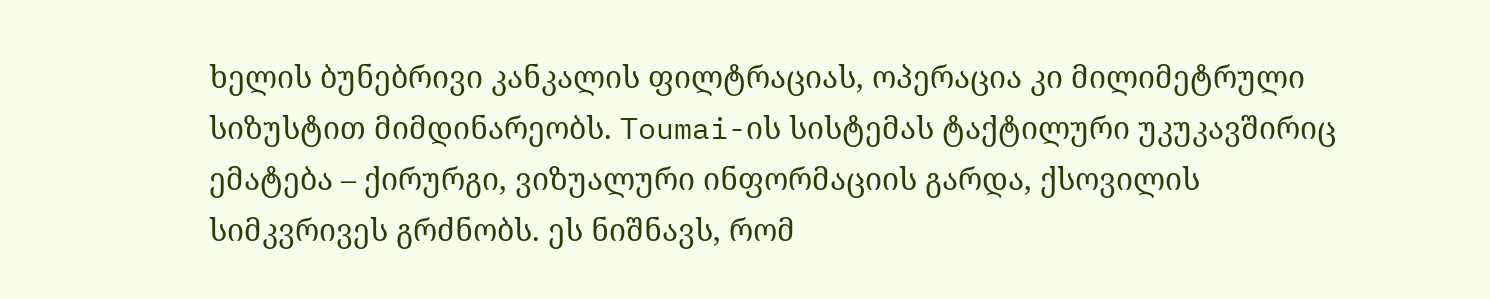ხელის ბუნებრივი კანკალის ფილტრაციას, ოპერაცია კი მილიმეტრული სიზუსტით მიმდინარეობს. Toumai-ის სისტემას ტაქტილური უკუკავშირიც ემატება – ქირურგი, ვიზუალური ინფორმაციის გარდა, ქსოვილის სიმკვრივეს გრძნობს. ეს ნიშნავს, რომ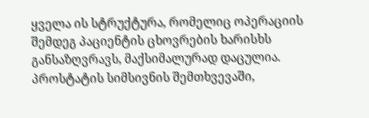ყველა ის სტრუქტურა, რომელიც ოპერაციის შემდეგ პაციენტის ცხოვრების ხარისხს განსაზღვრავს, მაქსიმალურად დაცულია.
პროსტატის სიმსივნის შემთხვევაში,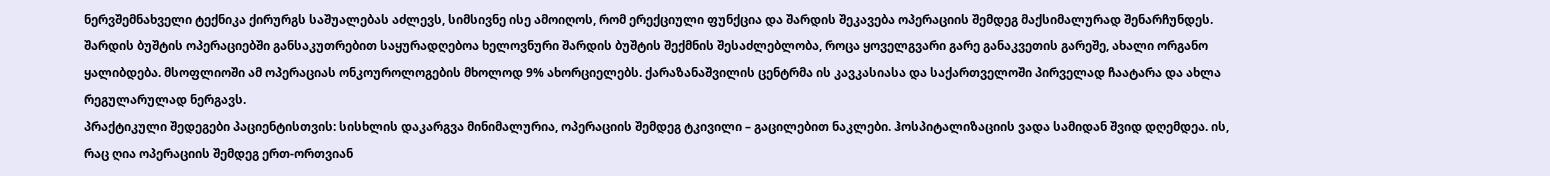ნერვშემნახველი ტექნიკა ქირურგს საშუალებას აძლევს, სიმსივნე ისე ამოიღოს, რომ ერექციული ფუნქცია და შარდის შეკავება ოპერაციის შემდეგ მაქსიმალურად შენარჩუნდეს.
შარდის ბუშტის ოპერაციებში განსაკუთრებით საყურადღებოა ხელოვნური შარდის ბუშტის შექმნის შესაძლებლობა, როცა ყოველგვარი გარე განაკვეთის გარეშე, ახალი ორგანო ყალიბდება. მსოფლიოში ამ ოპერაციას ონკოუროლოგების მხოლოდ 9% ახორციელებს. ქარაზანაშვილის ცენტრმა ის კავკასიასა და საქართველოში პირველად ჩაატარა და ახლა რეგულარულად ნერგავს.
პრაქტიკული შედეგები პაციენტისთვის: სისხლის დაკარგვა მინიმალურია, ოპერაციის შემდეგ ტკივილი – გაცილებით ნაკლები. ჰოსპიტალიზაციის ვადა სამიდან შვიდ დღემდეა. ის, რაც ღია ოპერაციის შემდეგ ერთ-ორთვიან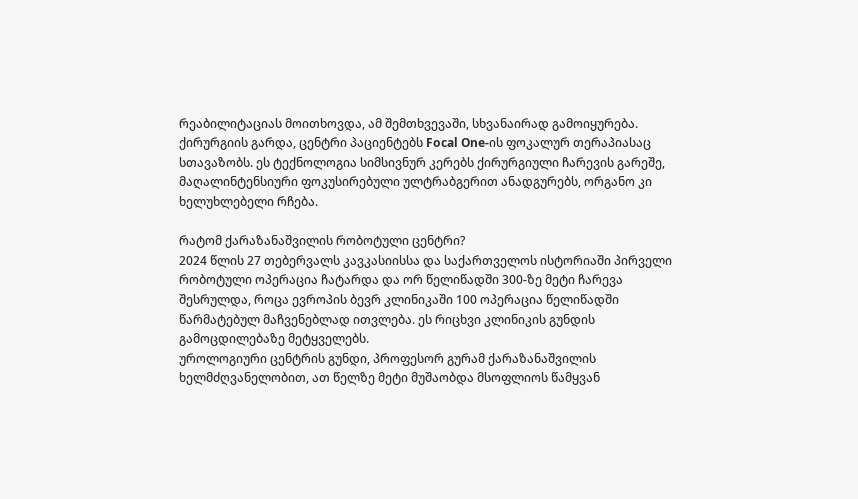რეაბილიტაციას მოითხოვდა, ამ შემთხვევაში, სხვანაირად გამოიყურება.
ქირურგიის გარდა, ცენტრი პაციენტებს Focal One-ის ფოკალურ თერაპიასაც სთავაზობს. ეს ტექნოლოგია სიმსივნურ კერებს ქირურგიული ჩარევის გარეშე, მაღალინტენსიური ფოკუსირებული ულტრაბგერით ანადგურებს, ორგანო კი ხელუხლებელი რჩება.

რატომ ქარაზანაშვილის რობოტული ცენტრი?
2024 წლის 27 თებერვალს კავკასიისსა და საქართველოს ისტორიაში პირველი რობოტული ოპერაცია ჩატარდა და ორ წელიწადში 300-ზე მეტი ჩარევა შესრულდა, როცა ევროპის ბევრ კლინიკაში 100 ოპერაცია წელიწადში წარმატებულ მაჩვენებლად ითვლება. ეს რიცხვი კლინიკის გუნდის გამოცდილებაზე მეტყველებს.
უროლოგიური ცენტრის გუნდი, პროფესორ გურამ ქარაზანაშვილის ხელმძღვანელობით, ათ წელზე მეტი მუშაობდა მსოფლიოს წამყვან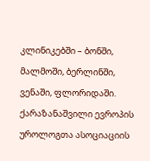კლინიკებში – ბონში, მალმოში, ბერლინში, ვენაში, ფლორიდაში. ქარაზანაშვილი ევროპის უროლოგთა ასოციაციის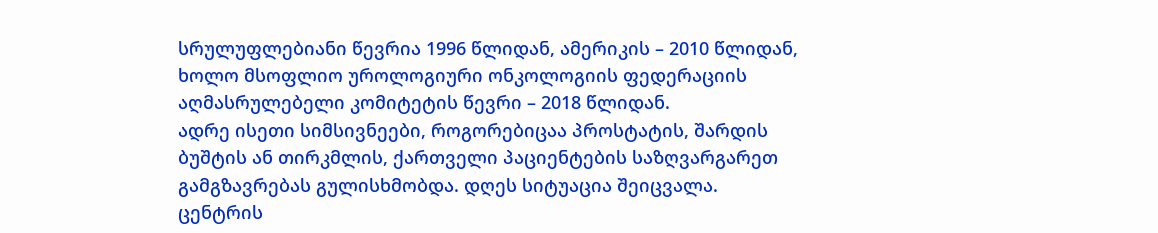სრულუფლებიანი წევრია 1996 წლიდან, ამერიკის – 2010 წლიდან, ხოლო მსოფლიო უროლოგიური ონკოლოგიის ფედერაციის აღმასრულებელი კომიტეტის წევრი – 2018 წლიდან.
ადრე ისეთი სიმსივნეები, როგორებიცაა პროსტატის, შარდის ბუშტის ან თირკმლის, ქართველი პაციენტების საზღვარგარეთ გამგზავრებას გულისხმობდა. დღეს სიტუაცია შეიცვალა.
ცენტრის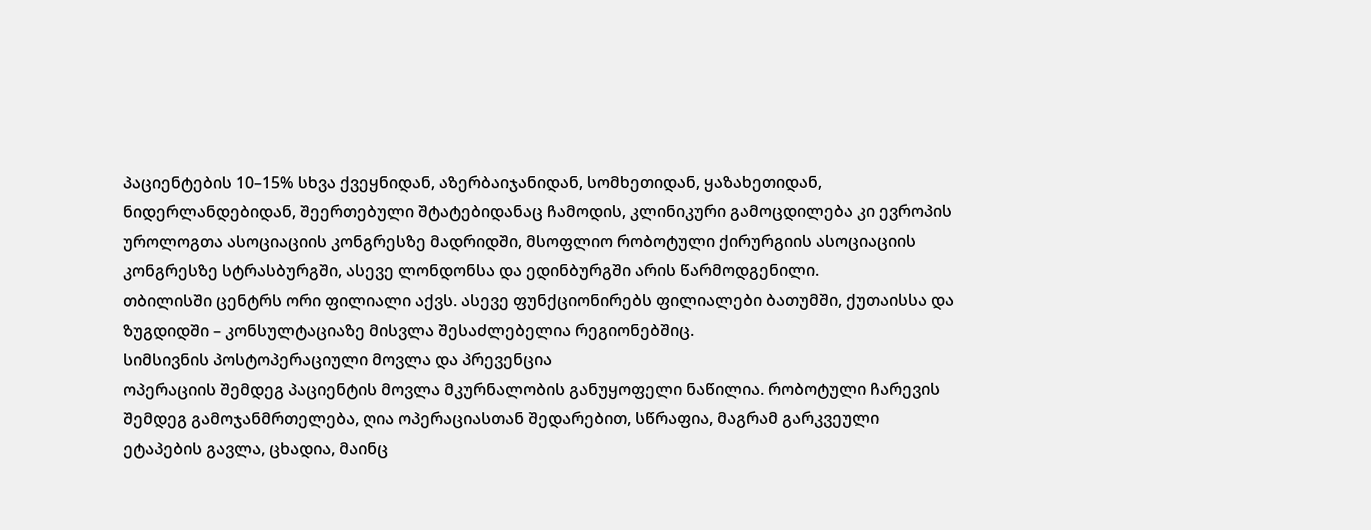პაციენტების 10–15% სხვა ქვეყნიდან, აზერბაიჯანიდან, სომხეთიდან, ყაზახეთიდან, ნიდერლანდებიდან, შეერთებული შტატებიდანაც ჩამოდის, კლინიკური გამოცდილება კი ევროპის უროლოგთა ასოციაციის კონგრესზე მადრიდში, მსოფლიო რობოტული ქირურგიის ასოციაციის კონგრესზე სტრასბურგში, ასევე ლონდონსა და ედინბურგში არის წარმოდგენილი.
თბილისში ცენტრს ორი ფილიალი აქვს. ასევე ფუნქციონირებს ფილიალები ბათუმში, ქუთაისსა და ზუგდიდში – კონსულტაციაზე მისვლა შესაძლებელია რეგიონებშიც.
სიმსივნის პოსტოპერაციული მოვლა და პრევენცია
ოპერაციის შემდეგ პაციენტის მოვლა მკურნალობის განუყოფელი ნაწილია. რობოტული ჩარევის შემდეგ გამოჯანმრთელება, ღია ოპერაციასთან შედარებით, სწრაფია, მაგრამ გარკვეული ეტაპების გავლა, ცხადია, მაინც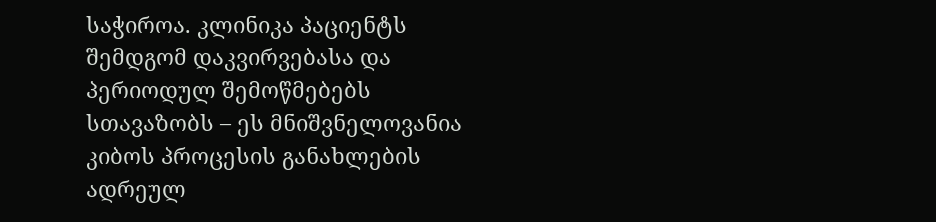საჭიროა. კლინიკა პაციენტს შემდგომ დაკვირვებასა და პერიოდულ შემოწმებებს სთავაზობს – ეს მნიშვნელოვანია კიბოს პროცესის განახლების ადრეულ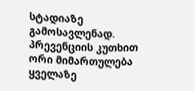სტადიაზე გამოსავლენად.
პრევენციის კუთხით ორი მიმართულება ყველაზე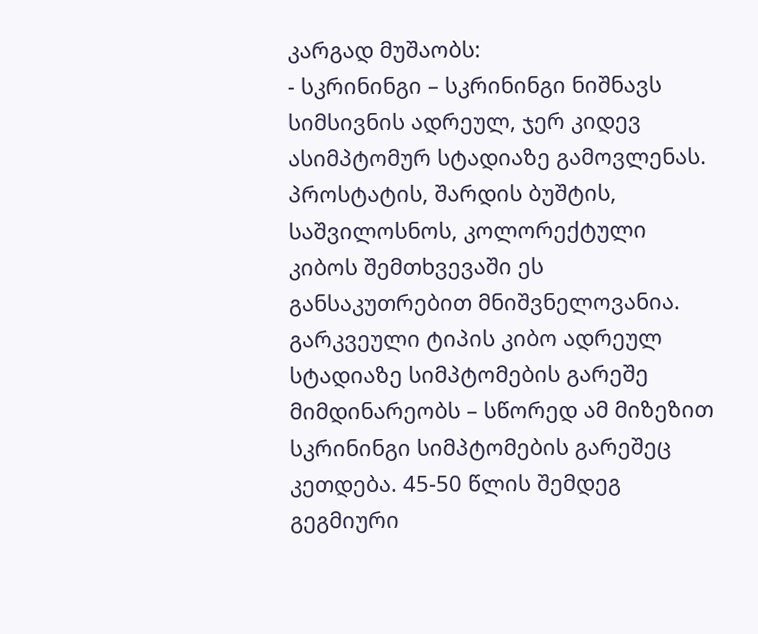კარგად მუშაობს:
- სკრინინგი – სკრინინგი ნიშნავს სიმსივნის ადრეულ, ჯერ კიდევ ასიმპტომურ სტადიაზე გამოვლენას. პროსტატის, შარდის ბუშტის, საშვილოსნოს, კოლორექტული კიბოს შემთხვევაში ეს განსაკუთრებით მნიშვნელოვანია. გარკვეული ტიპის კიბო ადრეულ სტადიაზე სიმპტომების გარეშე მიმდინარეობს – სწორედ ამ მიზეზით სკრინინგი სიმპტომების გარეშეც კეთდება. 45-50 წლის შემდეგ გეგმიური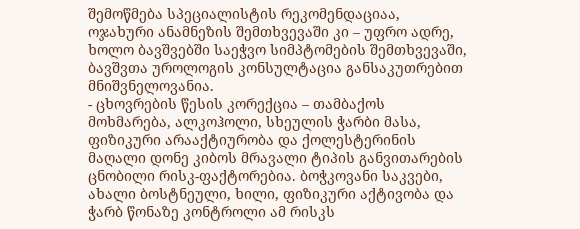შემოწმება სპეციალისტის რეკომენდაციაა, ოჯახური ანამნეზის შემთხვევაში კი – უფრო ადრე, ხოლო ბავშვებში საეჭვო სიმპტომების შემთხვევაში, ბავშვთა უროლოგის კონსულტაცია განსაკუთრებით მნიშვნელოვანია.
- ცხოვრების წესის კორექცია – თამბაქოს მოხმარება, ალკოჰოლი, სხეულის ჭარბი მასა, ფიზიკური არააქტიურობა და ქოლესტერინის მაღალი დონე კიბოს მრავალი ტიპის განვითარების ცნობილი რისკ-ფაქტორებია. ბოჭკოვანი საკვები, ახალი ბოსტნეული, ხილი, ფიზიკური აქტივობა და ჭარბ წონაზე კონტროლი ამ რისკს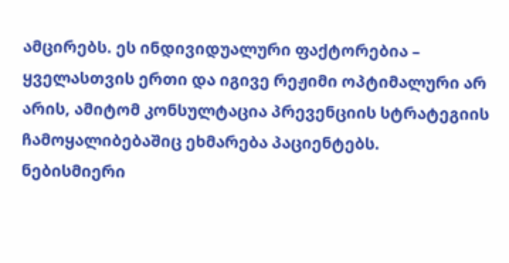ამცირებს. ეს ინდივიდუალური ფაქტორებია – ყველასთვის ერთი და იგივე რეჟიმი ოპტიმალური არ არის, ამიტომ კონსულტაცია პრევენციის სტრატეგიის ჩამოყალიბებაშიც ეხმარება პაციენტებს.
ნებისმიერი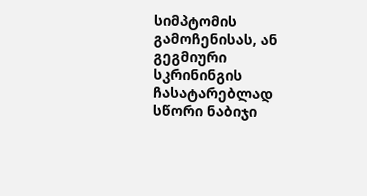სიმპტომის გამოჩენისას, ან გეგმიური სკრინინგის ჩასატარებლად სწორი ნაბიჯი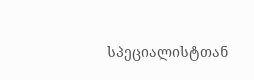სპეციალისტთან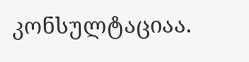კონსულტაციაა.